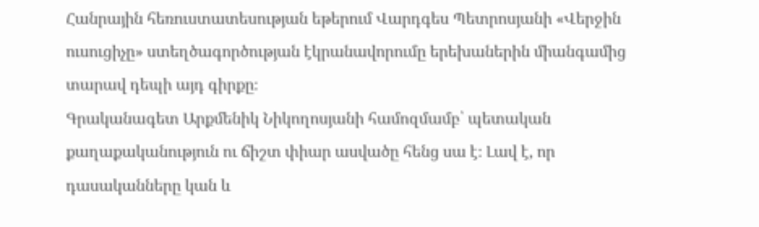Հանրային հեռուստատեսության եթերում Վարդգես Պետրոսյանի «Վերջին ուսուցիչը» ստեղծագործության էկրանավորումը երեխաներին միանգամից տարավ դեպի այդ գիրքը։
Գրականագետ Արքմենիկ Նիկողոսյանի համոզմամբ՝ պետական քաղաքականություն ու ճիշտ փիար ասվածը հենց սա է։ Լավ է, որ դասականները կան և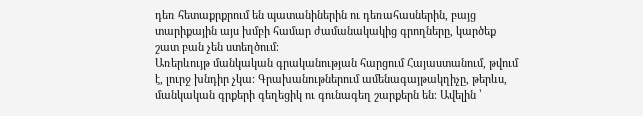դեռ հետաքրքրում են պատանիներին ու դեռահասներին, բայց տարիքային այս խմբի համար ժամանակակից գրողները, կարծեք շատ բան չեն ստեղծում։
Առերևույթ մանկական գրականության հարցում Հայաստանում, թվում է, լուրջ խնդիր չկա։ Գրախանութներում ամենագայթակղիչը, թերևս, մանկական գրքերի գեղեցիկ ու գունագեղ շարքերն են։ Ավելին ՝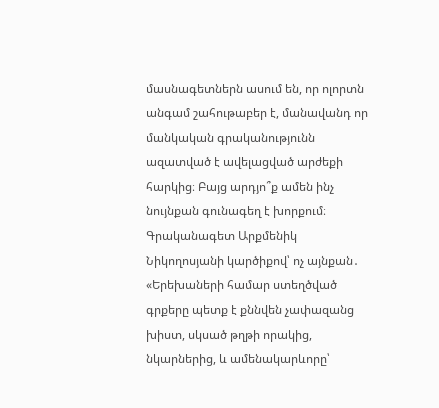մասնագետներն ասում են, որ ոլորտն անգամ շահութաբեր է, մանավանդ որ մանկական գրականությունն ազատված է ավելացված արժեքի հարկից։ Բայց արդյո՞ք ամեն ինչ նույնքան գունագեղ է խորքում։ Գրականագետ Արքմենիկ Նիկողոսյանի կարծիքով՝ ոչ այնքան․
«Երեխաների համար ստեղծված գրքերը պետք է քննվեն չափազանց խիստ, սկսած թղթի որակից, նկարներից, և ամենակարևորը՝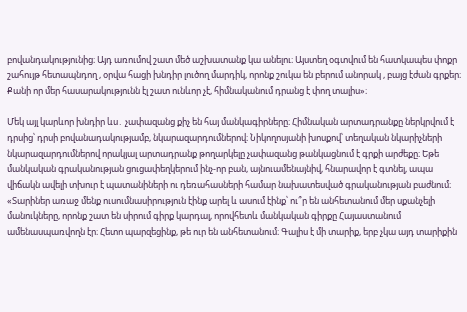բովանդակությունից։ Այդ առումով շատ մեծ աշխատանք կա անելու։ Այստեղ օգտվում են հատկապես փոքր շահույթ հետապնդող , օրվա հացի խնդիր լուծող մարդիկ, որոնք շուկա են բերում անորակ , բայց էժան գրքեր։ Քանի որ մեր հասարակությունն էլ շատ ունևոր չէ, հիմնականում դրանց է փող տալիս»։

Մեկ այլ կարևոր խնդիր ևս․ չափազանց քիչ են հայ մանկագիրները։ Հիմնական արտադրանքը ներկրվում է դրսից՝ դրսի բովանադակությամբ, նկարազարդումներով։ Նիկողոսյանի խոսքով՝ տեղական նկարիչների նկարազարդումներով որակյալ արտադրանք թողարկելը չափազանց թանկացնում է գրքի արժեքը։ Եթե մանկական գրականության ցուցափեղկերում ինչ-որ բան, այնուամենայնիվ, հնարավոր է գտնել, ապա վիճակն ավելի տխուր է պատանիների ու դեռահասների համար նախատեսված գրականության բաժնում։
«Տարիներ առաջ մենք ուսումնասիրություն էինք արել և ասում էինք՝ ու՞ր են անհետանում մեր սքանչելի մանուկները, որոնք շատ են սիրում գիրք կարդալ, որովհետև մանկական գիրքը Հայաստանում ամենասպառվողն էր։ Հետո պարզեցինք, թե ուր են անհետանում։ Գալիս է մի տարիք, երբ չկա այդ տարիքին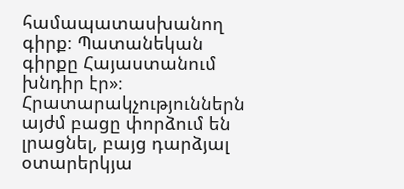համապատասխանող գիրք։ Պատանեկան գիրքը Հայաստանում խնդիր էր»։
Հրատարակչություններն այժմ բացը փորձում են լրացնել, բայց դարձյալ օտարերկյա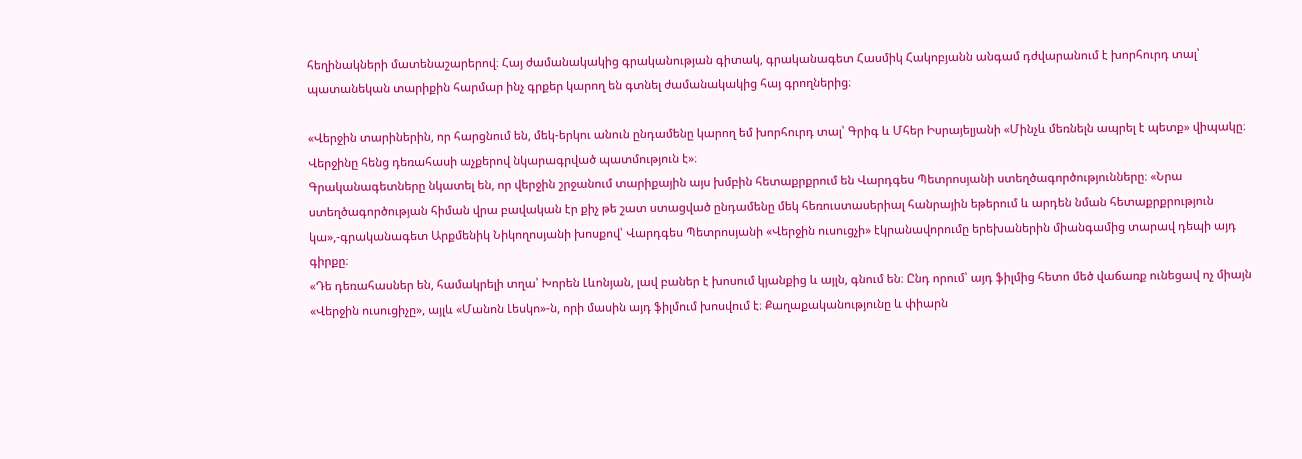հեղինակների մատենաշարերով։ Հայ ժամանակակից գրականության գիտակ, գրականագետ Հասմիկ Հակոբյանն անգամ դժվարանում է խորհուրդ տալ՝ պատանեկան տարիքին հարմար ինչ գրքեր կարող են գտնել ժամանակակից հայ գրողներից։

«Վերջին տարիներին, որ հարցնում են, մեկ-երկու անուն ընդամենը կարող եմ խորհուրդ տալ՝ Գրիգ և Մհեր Իսրայելյանի «Մինչև մեռնելն ապրել է պետք» վիպակը։ Վերջինը հենց դեռահասի աչքերով նկարագրված պատմություն է»։
Գրականագետները նկատել են, որ վերջին շրջանում տարիքային այս խմբին հետաքրքրում են Վարդգես Պետրոսյանի ստեղծագործությունները։ «Նրա ստեղծագործության հիման վրա բավական էր քիչ թե շատ ստացված ընդամենը մեկ հեռուստասերիալ հանրային եթերում և արդեն նման հետաքրքրություն կա»,-գրականագետ Արքմենիկ Նիկողոսյանի խոսքով՝ Վարդգես Պետրոսյանի «Վերջին ուսուցչի» էկրանավորումը երեխաներին միանգամից տարավ դեպի այդ գիրքը։
«Դե դեռահասներ են, համակրելի տղա՝ Խորեն Լևոնյան, լավ բաներ է խոսում կյանքից և այլն, գնում են։ Ընդ որում՝ այդ ֆիլմից հետո մեծ վաճառք ունեցավ ոչ միայն «Վերջին ուսուցիչը», այլև «Մանոն Լեսկո»-ն, որի մասին այդ ֆիլմում խոսվում է։ Քաղաքականությունը և փիարն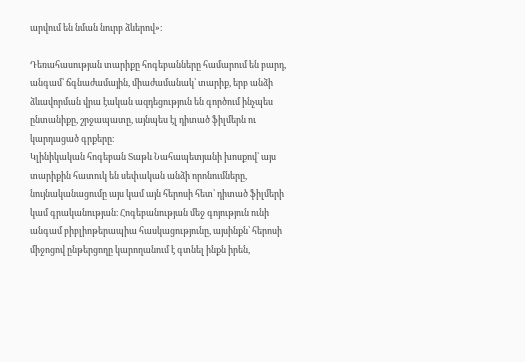արվում են նման նուրբ ձևերով»։

Դեռահասության տարիքը հոգեբանները համարում են բարդ, անգամ՝ ճգնաժամային, միաժամանակ՝ տարիք, երբ անձի ձևավորման վրա էական ազդեցություն են գործում ինչպես ընտանիքը, շրջապատը, այնպես էլ դիտած ֆիլմերն ու կարդացած գրքերը։
Կլինիկական հոգեբան Տաթև Նահապետյանի խոսքով՝ այս տարիքին հատուկ են սեփական անձի որոնումները, նույնականացումը այս կամ այն հերոսի հետ՝ դիտած ֆիլմերի կամ գրականության։ Հոգեբանության մեջ գոյություն ունի անգամ բիբլիոթերապիա հասկացությունը, այսինքն՝ հերոսի միջոցով ընթերցողը կարողանում է գտնել ինքն իրեն,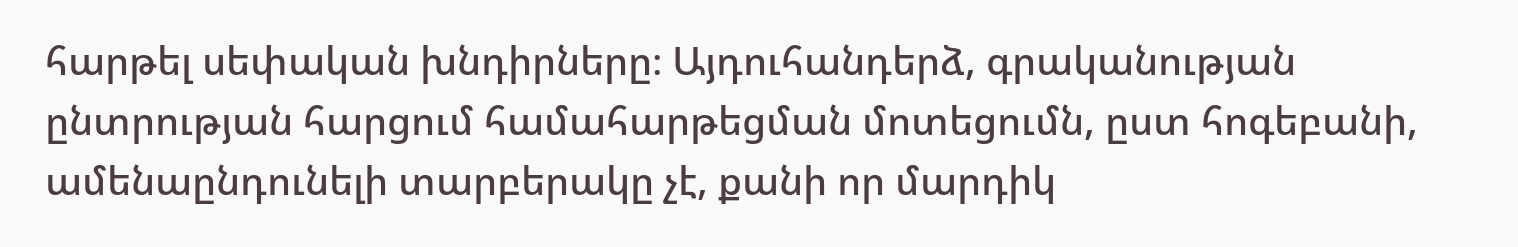հարթել սեփական խնդիրները։ Այդուհանդերձ, գրականության ընտրության հարցում համահարթեցման մոտեցումն, ըստ հոգեբանի, ամենաընդունելի տարբերակը չէ, քանի որ մարդիկ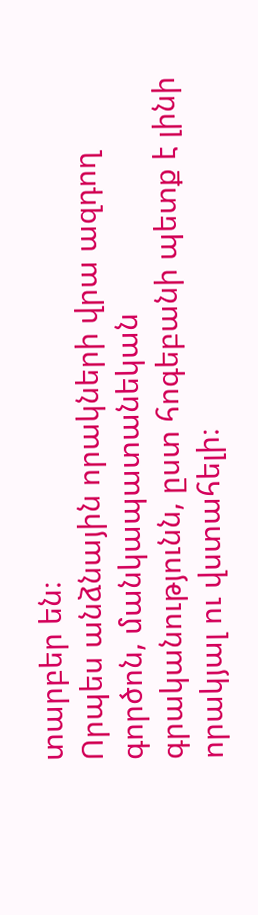տարբեր են։
Որպես անձնային որակների վրա ազդող գործոն, մանկապատանեկան գրականությունն, ըստ հոգեբանի պետք է լինի որակյալ ու վստահելի։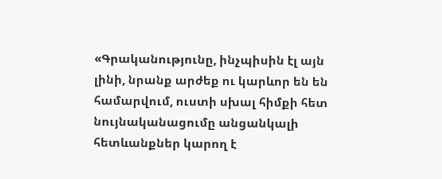«Գրականությունը, ինչպիսին էլ այն լինի, նրանք արժեք ու կարևոր են են համարվում, ուստի սխալ հիմքի հետ նույնականացումը անցանկալի հետևանքներ կարող է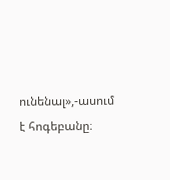ունենալ»,-ասում է հոգեբանը։